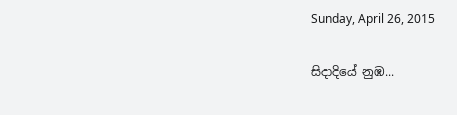Sunday, April 26, 2015

සිදාදියේ නුඹ...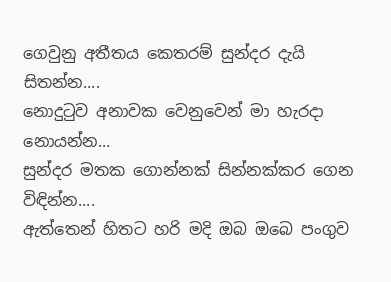ගෙවුනු අතීතය කෙතරම් සුන්දර දැයි සිතන්න....
නොදුටුව අනාවක වෙනුවෙන් මා හැරදා නොයන්න...
සුන්දර මතක ගොන්නක් සින්නක්කර ගෙන විඳින්න....
ඇත්තෙන් හිතට හරි මදි ඔබ ඔබෙ පංගුව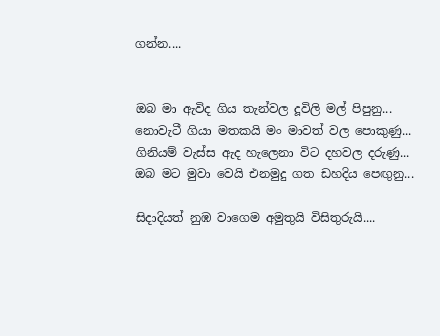ගන්න....


ඔබ මා ඇවිද ගිය තැන්වල දූවිලි මල් පිපුනු...
නොවැටී ගියා මතකයි මං මාවත් වල පොකුණු...
ගිනියම් වැස්ස ඇද හැලෙනා විට දහවල දරුණු...
ඔබ මට මුවා වෙයි එනමුදු ගත ඩහදිය පෙඟුනු...

සිදාදියත් නුඹ වාගෙම අමුතුයි විසිතුරුයි....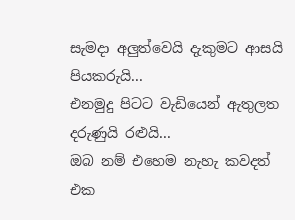සැමදා අලුත්වෙයි දැකුමට ආසයි පියකරුයි...
එනමුදු පිටට වැඩියෙන් ඇතුලත දරුණුයි රළුයි...
ඔබ නම් එහෙම නැහැ කවදත් එක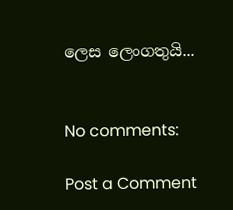ලෙස ලෙංගතුයි...


No comments:

Post a Comment